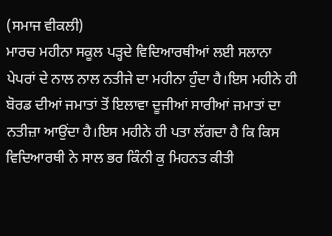(ਸਮਾਜ ਵੀਕਲੀ)
ਮਾਰਚ ਮਹੀਨਾ ਸਕੂਲ ਪੜ੍ਹਦੇ ਵਿਦਿਆਰਥੀਆਂ ਲਈ ਸਲਾਨਾ ਪੇਪਰਾਂ ਦੇ ਨਾਲ ਨਾਲ ਨਤੀਜੇ ਦਾ ਮਹੀਨਾ ਹੁੰਦਾ ਹੈ।ਇਸ ਮਹੀਨੇ ਹੀ ਬੋਰਡ ਦੀਆਂ ਜਮਾਤਾਂ ਤੋਂ ਇਲਾਵਾ ਦੂਜੀਆਂ ਸਾਰੀਆਂ ਜਮਾਤਾਂ ਦਾ ਨਤੀਜ਼ਾ ਆਉਂਦਾ ਹੈ।ਇਸ ਮਹੀਨੇ ਹੀ ਪਤਾ ਲੱਗਦਾ ਹੈ ਕਿ ਕਿਸ ਵਿਦਿਆਰਥੀ ਨੇ ਸਾਲ ਭਰ ਕਿੰਨੀ ਕੁ ਮਿਹਨਤ ਕੀਤੀ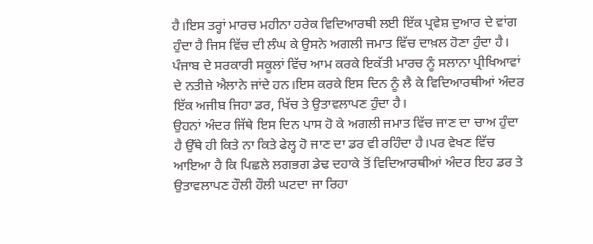ਹੈ।ਇਸ ਤਰ੍ਹਾਂ ਮਾਰਚ ਮਹੀਨਾ ਹਰੇਕ ਵਿਦਿਆਰਥੀ ਲਈ ਇੱਕ ਪ੍ਰਵੇਸ਼ ਦੁਆਰ ਦੇ ਵਾਂਗ ਹੁੰਦਾ ਹੈ ਜਿਸ ਵਿੱਚ ਦੀ ਲੰਘ ਕੇ ਉਸਨੇ ਅਗਲੀ ਜਮਾਤ ਵਿੱਚ ਦਾਖ਼ਲ ਹੋਣਾ ਹੁੰਦਾ ਹੈ। ਪੰਜਾਬ ਦੇ ਸਰਕਾਰੀ ਸਕੂਲਾਂ ਵਿੱਚ ਆਮ ਕਰਕੇ ਇਕੱਤੀ ਮਾਰਚ ਨੂੰ ਸਲਾਨਾ ਪ੍ਰੀਖਿਆਵਾਂ ਦੇ ਨਤੀਜ਼ੇ ਐਲਾਨੇ ਜਾਂਦੇ ਹਨ।ਇਸ ਕਰਕੇ ਇਸ ਦਿਨ ਨੂੰ ਲੈ ਕੇ ਵਿਦਿਆਰਥੀਆਂ ਅੰਦਰ ਇੱਕ ਅਜੀਬ ਜਿਹਾ ਡਰ, ਖਿੱਚ ਤੇ ਉਤਾਵਲਾਪਣ ਹੁੰਦਾ ਹੈ।
ਉਹਨਾਂ ਅੰਦਰ ਜਿੱਥੇ ਇਸ ਦਿਨ ਪਾਸ ਹੋ ਕੇ ਅਗਲੀ ਜਮਾਤ ਵਿੱਚ ਜਾਣ ਦਾ ਚਾਅ ਹੁੰਦਾ ਹੈ ਉੱਥੇ ਹੀ ਕਿਤੇ ਨਾ ਕਿਤੇ ਫੇਲ੍ਹ ਹੋ ਜਾਣ ਦਾ ਡਰ ਵੀ ਰਹਿੰਦਾ ਹੈ।ਪਰ ਵੇਖਣ ਵਿੱਚ ਆਇਆ ਹੈ ਕਿ ਪਿਛਲੇ ਲਗਭਗ ਡੇਢ ਦਹਾਕੇ ਤੋਂ ਵਿਦਿਆਰਥੀਆਂ ਅੰਦਰ ਇਹ ਡਰ ਤੇ ਉਤਾਵਲਾਪਣ ਹੌਲੀ ਹੌਲੀ ਘਟਦਾ ਜਾ ਰਿਹਾ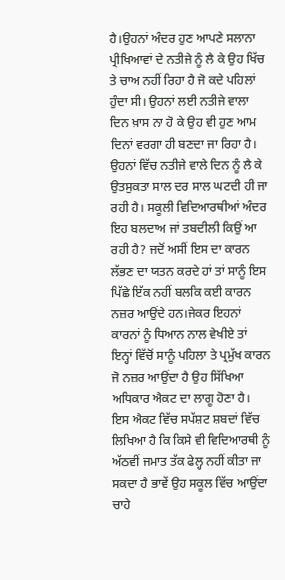ਹੈ।ਉਹਨਾਂ ਅੰਦਰ ਹੁਣ ਆਪਣੇ ਸਲਾਨਾ ਪ੍ਰੀਖਿਆਵਾਂ ਦੇ ਨਤੀਜੇ ਨੂੰ ਲੈ ਕੇ ਉਹ ਖਿੱਚ ਤੇ ਚਾਅ ਨਹੀਂ ਰਿਹਾ ਹੈ ਜੋ ਕਦੇ ਪਹਿਲਾਂ ਹੁੰਦਾ ਸੀ। ਉਹਨਾਂ ਲਈ ਨਤੀਜੇ ਵਾਲਾ ਦਿਨ ਖ਼ਾਸ ਨਾ ਹੋ ਕੇ ਉਹ ਵੀ ਹੁਣ ਆਮ ਦਿਨਾਂ ਵਰਗਾ ਹੀ ਬਣਦਾ ਜਾ ਰਿਹਾ ਹੈ। ਉਹਨਾਂ ਵਿੱਚ ਨਤੀਜੇ ਵਾਲੇ ਦਿਨ ਨੂੰ ਲੈ ਕੇ ਉਤਸੁਕਤਾ ਸਾਲ ਦਰ ਸਾਲ ਘਟਦੀ ਹੀ ਜਾ ਰਹੀ ਹੈ। ਸਕੂਲੀ ਵਿਦਿਆਰਥੀਆਂ ਅੰਦਰ ਇਹ ਬਲਦਾਅ ਜਾਂ ਤਬਦੀਲੀ ਕਿਉਂ ਆ ਰਹੀ ਹੈ? ਜਦੋਂ ਅਸੀਂ ਇਸ ਦਾ ਕਾਰਨ ਲੱਭਣ ਦਾ ਯਤਨ ਕਰਦੇ ਹਾਂ ਤਾਂ ਸਾਨੂੰ ਇਸ ਪਿੱਛੇ ਇੱਕ ਨਹੀਂ ਬਲਕਿ ਕਈ ਕਾਰਨ ਨਜ਼ਰ ਆਉਂਦੇ ਹਨ।ਜੇਕਰ ਇਹਨਾਂ ਕਾਰਨਾਂ ਨੂੰ ਧਿਆਨ ਨਾਲ ਵੇਖੀਏ ਤਾਂ ਇਨ੍ਹਾਂ ਵਿੱਚੋਂ ਸਾਨੂੰ ਪਹਿਲਾ ਤੇ ਪ੍ਰਮੁੱਖ ਕਾਰਨ ਜੋ ਨਜ਼ਰ ਆਉਂਦਾ ਹੈ ਉਹ ਸਿੱਖਿਆ ਅਧਿਕਾਰ ਐਕਟ ਦਾ ਲਾਗੂ ਹੋਣਾ ਹੈ।
ਇਸ ਐਕਟ ਵਿੱਚ ਸਪੱਸ਼ਟ ਸ਼ਬਦਾਂ ਵਿੱਚ ਲਿਖਿਆ ਹੈ ਕਿ ਕਿਸੇ ਵੀ ਵਿਦਿਆਰਥੀ ਨੂੰ ਅੱਠਵੀਂ ਜਮਾਤ ਤੱਕ ਫੇਲ੍ਹ ਨਹੀਂ ਕੀਤਾ ਜਾ ਸਕਦਾ ਹੈ ਭਾਵੇਂ ਉਹ ਸਕੂਲ ਵਿੱਚ ਆਉਂਦਾ ਚਾਹੇ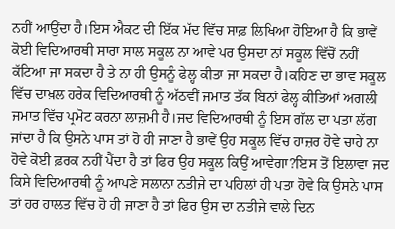ਨਹੀਂ ਆਉਂਦਾ ਹੈ।ਇਸ ਐਕਟ ਦੀ ਇੱਕ ਮੱਦ ਵਿੱਚ ਸਾਫ਼ ਲਿਖਿਆ ਹੋਇਆ ਹੈ ਕਿ ਭਾਵੇਂ ਕੋਈ ਵਿਦਿਆਰਥੀ ਸਾਰਾ ਸਾਲ ਸਕੂਲ ਨਾ ਆਵੇ ਪਰ ਉਸਦਾ ਨਾਂ ਸਕੂਲ ਵਿੱਚੋਂ ਨਹੀਂ ਕੱਟਿਆ ਜਾ ਸਕਦਾ ਹੈ ਤੇ ਨਾ ਹੀ ਉਸਨੂੰ ਫੇਲ੍ਹ ਕੀਤਾ ਜਾ ਸਕਦਾ ਹੈ।ਕਹਿਣ ਦਾ ਭਾਵ ਸਕੂਲ ਵਿੱਚ ਦਾਖ਼ਲ ਹਰੇਕ ਵਿਦਿਆਰਥੀ ਨੂੰ ਅੱਠਵੀਂ ਜਮਾਤ ਤੱਕ ਬਿਨਾਂ ਫੇਲ੍ਹ ਕੀਤਿਆਂ ਅਗਲੀ ਜਮਾਤ ਵਿੱਚ ਪ੍ਰਮੋਟ ਕਰਨਾ ਲਾਜ਼ਮੀ ਹੈ।ਜਦ ਵਿਦਿਆਰਥੀ ਨੂੰ ਇਸ ਗੱਲ ਦਾ ਪਤਾ ਲੱਗ ਜਾਂਦਾ ਹੈ ਕਿ ਉਸਨੇ ਪਾਸ ਤਾਂ ਹੋ ਹੀ ਜਾਣਾ ਹੈ ਭਾਵੇਂ ਉਹ ਸਕੂਲ ਵਿੱਚ ਹਾਜ਼ਰ ਹੋਵੇ ਚਾਹੇ ਨਾ ਹੋਵੇ ਕੋਈ ਫ਼ਰਕ ਨਹੀਂ ਪੈਂਦਾ ਹੈ ਤਾਂ ਫਿਰ ਉਹ ਸਕੂਲ ਕਿਉਂ ਆਵੇਗਾ?ਇਸ ਤੋਂ ਇਲਾਵਾ ਜਦ ਕਿਸੇ ਵਿਦਿਆਰਥੀ ਨੂੰ ਆਪਣੇ ਸਲਾਨਾ ਨਤੀਜੇ ਦਾ ਪਹਿਲਾਂ ਹੀ ਪਤਾ ਹੋਵੇ ਕਿ ਉਸਨੇ ਪਾਸ ਤਾਂ ਹਰ ਹਾਲਤ ਵਿੱਚ ਹੋ ਹੀ ਜਾਣਾ ਹੈ ਤਾਂ ਫਿਰ ਉਸ ਦਾ ਨਤੀਜੇ ਵਾਲੇ ਦਿਨ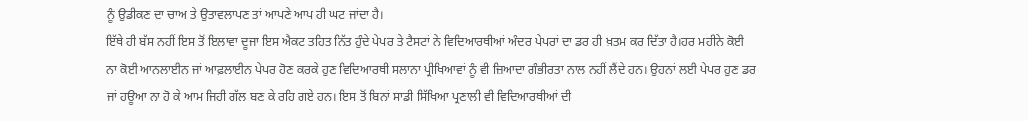ਨੂੰ ਉਡੀਕਣ ਦਾ ਚਾਅ ਤੇ ਉਤਾਵਲਾਪਣ ਤਾਂ ਆਪਣੇ ਆਪ ਹੀ ਘਟ ਜਾਂਦਾ ਹੈ।
ਇੱਥੇ ਹੀ ਬੱਸ ਨਹੀਂ ਇਸ ਤੋਂ ਇਲਾਵਾ ਦੂਜਾ ਇਸ ਐਕਟ ਤਹਿਤ ਨਿੱਤ ਹੁੰਦੇ ਪੇਪਰ ਤੇ ਟੈਸਟਾਂ ਨੇ ਵਿਦਿਆਰਥੀਆਂ ਅੰਦਰ ਪੇਪਰਾਂ ਦਾ ਡਰ ਹੀ ਖ਼ਤਮ ਕਰ ਦਿੱਤਾ ਹੈ।ਹਰ ਮਹੀਨੇ ਕੋਈ ਨਾ ਕੋਈ ਆਨਲਾਈਨ ਜਾਂ ਆਫ਼ਲਾਈਨ ਪੇਪਰ ਹੋਣ ਕਰਕੇ ਹੁਣ ਵਿਦਿਆਰਥੀ ਸਲਾਨਾ ਪ੍ਰੀਖਿਆਵਾਂ ਨੂੰ ਵੀ ਜ਼ਿਆਦਾ ਗੰਭੀਰਤਾ ਨਾਲ ਨਹੀਂ ਲੈਂਦੇ ਹਨ। ਉਹਨਾਂ ਲਈ ਪੇਪਰ ਹੁਣ ਡਰ ਜਾਂ ਹਊਆ ਨਾ ਹੋ ਕੇ ਆਮ ਜਿਹੀ ਗੱਲ ਬਣ ਕੇ ਰਹਿ ਗਏ ਹਨ। ਇਸ ਤੋਂ ਬਿਨਾਂ ਸਾਡੀ ਸਿੱਖਿਆ ਪ੍ਰਣਾਲੀ ਵੀ ਵਿਦਿਆਰਥੀਆਂ ਦੀ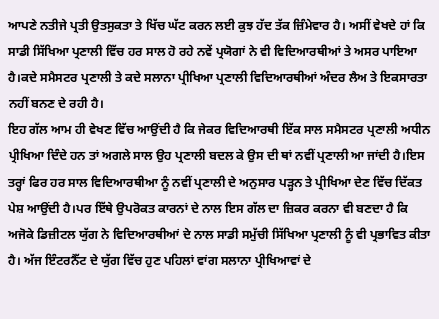ਆਪਣੇ ਨਤੀਜੇ ਪ੍ਰਤੀ ਉਤਸੁਕਤਾ ਤੇ ਖਿੱਚ ਘੱਟ ਕਰਨ ਲਈ ਕੁਝ ਹੱਦ ਤੱਕ ਜ਼ਿੰਮੇਵਾਰ ਹੈ। ਅਸੀਂ ਵੇਖਦੇ ਹਾਂ ਕਿ ਸਾਡੀ ਸਿੱਖਿਆ ਪ੍ਰਣਾਲੀ ਵਿੱਚ ਹਰ ਸਾਲ ਹੋ ਰਹੇ ਨਵੇਂ ਪ੍ਰਯੋਗਾਂ ਨੇ ਵੀ ਵਿਦਿਆਰਥੀਆਂ ਤੇ ਅਸਰ ਪਾਇਆ ਹੈ।ਕਦੇ ਸਮੈਸਟਰ ਪ੍ਰਣਾਲੀ ਤੇ ਕਦੇ ਸਲਾਨਾ ਪ੍ਰੀਖਿਆ ਪ੍ਰਣਾਲੀ ਵਿਦਿਆਰਥੀਆਂ ਅੰਦਰ ਲੈਅ ਤੇ ਇਕਸਾਰਤਾ ਨਹੀਂ ਬਨਣ ਦੇ ਰਹੀ ਹੈ।
ਇਹ ਗੱਲ ਆਮ ਹੀ ਵੇਖਣ ਵਿੱਚ ਆਉਂਦੀ ਹੈ ਕਿ ਜੇਕਰ ਵਿਦਿਆਰਥੀ ਇੱਕ ਸਾਲ ਸਮੈਸਟਰ ਪ੍ਰਣਾਲੀ ਅਧੀਨ ਪ੍ਰੀਖਿਆ ਦਿੰਦੇ ਹਨ ਤਾਂ ਅਗਲੇ ਸਾਲ ਉਹ ਪ੍ਰਣਾਲੀ ਬਦਲ ਕੇ ਉਸ ਦੀ ਥਾਂ ਨਵੀਂ ਪ੍ਰਣਾਲੀ ਆ ਜਾਂਦੀ ਹੈ।ਇਸ ਤਰ੍ਹਾਂ ਫਿਰ ਹਰ ਸਾਲ ਵਿਦਿਆਰਥੀਆ ਨੂੰ ਨਵੀਂ ਪ੍ਰਣਾਲੀ ਦੇ ਅਨੁਸਾਰ ਪੜ੍ਹਨ ਤੇ ਪ੍ਰੀਖਿਆ ਦੇਣ ਵਿੱਚ ਦਿੱਕਤ ਪੇਸ਼ ਆਉਂਦੀ ਹੈ।ਪਰ ਇੱਥੇ ਉਪਰੋਕਤ ਕਾਰਨਾਂ ਦੇ ਨਾਲ ਇਸ ਗੱਲ ਦਾ ਜ਼ਿਕਰ ਕਰਨਾ ਵੀ ਬਣਦਾ ਹੈ ਕਿ ਅਜੋਕੇ ਡਿਜ਼ੀਟਲ ਯੁੱਗ ਨੇ ਵਿਦਿਆਰਥੀਆਂ ਦੇ ਨਾਲ ਸਾਡੀ ਸਮੁੱਚੀ ਸਿੱਖਿਆ ਪ੍ਰਣਾਲੀ ਨੂੰ ਵੀ ਪ੍ਰਭਾਵਿਤ ਕੀਤਾ ਹੈ। ਅੱਜ ਇੰਟਰਨੈੱਟ ਦੇ ਯੁੱਗ ਵਿੱਚ ਹੁਣ ਪਹਿਲਾਂ ਵਾਂਗ ਸਲਾਨਾ ਪ੍ਰੀਖਿਆਵਾਂ ਦੇ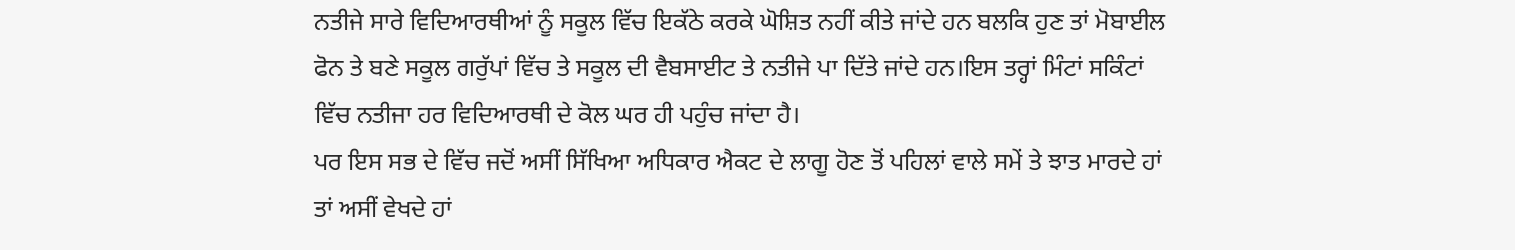ਨਤੀਜੇ ਸਾਰੇ ਵਿਦਿਆਰਥੀਆਂ ਨੂੰ ਸਕੂਲ ਵਿੱਚ ਇਕੱਠੇ ਕਰਕੇ ਘੋਸ਼ਿਤ ਨਹੀਂ ਕੀਤੇ ਜਾਂਦੇ ਹਨ ਬਲਕਿ ਹੁਣ ਤਾਂ ਮੋਬਾਈਲ ਫੋਨ ਤੇ ਬਣੇ ਸਕੂਲ ਗਰੁੱਪਾਂ ਵਿੱਚ ਤੇ ਸਕੂਲ ਦੀ ਵੈਬਸਾਈਟ ਤੇ ਨਤੀਜੇ ਪਾ ਦਿੱਤੇ ਜਾਂਦੇ ਹਨ।ਇਸ ਤਰ੍ਹਾਂ ਮਿੰਟਾਂ ਸਕਿੰਟਾਂ ਵਿੱਚ ਨਤੀਜਾ ਹਰ ਵਿਦਿਆਰਥੀ ਦੇ ਕੋਲ ਘਰ ਹੀ ਪਹੁੰਚ ਜਾਂਦਾ ਹੈ।
ਪਰ ਇਸ ਸਭ ਦੇ ਵਿੱਚ ਜਦੋਂ ਅਸੀਂ ਸਿੱਖਿਆ ਅਧਿਕਾਰ ਐਕਟ ਦੇ ਲਾਗੂ ਹੋਣ ਤੋਂ ਪਹਿਲਾਂ ਵਾਲੇ ਸਮੇਂ ਤੇ ਝਾਤ ਮਾਰਦੇ ਹਾਂ ਤਾਂ ਅਸੀਂ ਵੇਖਦੇ ਹਾਂ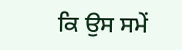ਕਿ ਉਸ ਸਮੇਂ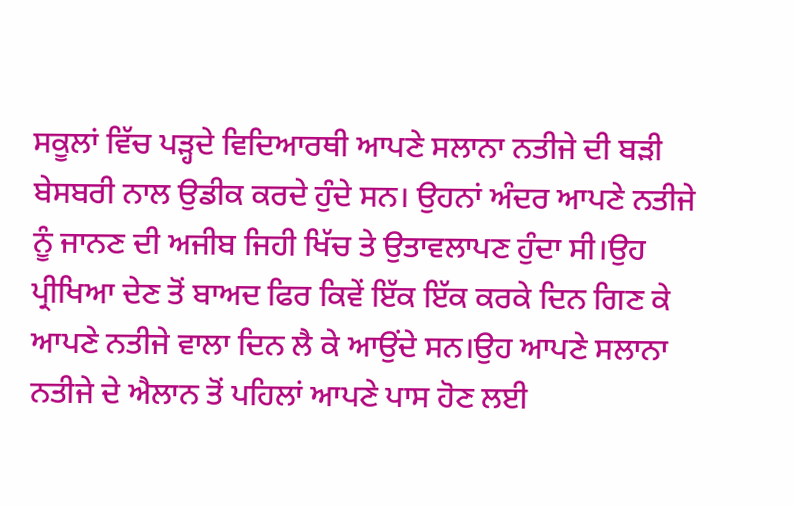ਸਕੂਲਾਂ ਵਿੱਚ ਪੜ੍ਹਦੇ ਵਿਦਿਆਰਥੀ ਆਪਣੇ ਸਲਾਨਾ ਨਤੀਜੇ ਦੀ ਬੜੀ ਬੇਸਬਰੀ ਨਾਲ ਉਡੀਕ ਕਰਦੇ ਹੁੰਦੇ ਸਨ। ਉਹਨਾਂ ਅੰਦਰ ਆਪਣੇ ਨਤੀਜੇ ਨੂੰ ਜਾਨਣ ਦੀ ਅਜੀਬ ਜਿਹੀ ਖਿੱਚ ਤੇ ਉਤਾਵਲਾਪਣ ਹੁੰਦਾ ਸੀ।ਉਹ ਪ੍ਰੀਖਿਆ ਦੇਣ ਤੋਂ ਬਾਅਦ ਫਿਰ ਕਿਵੇਂ ਇੱਕ ਇੱਕ ਕਰਕੇ ਦਿਨ ਗਿਣ ਕੇ ਆਪਣੇ ਨਤੀਜੇ ਵਾਲਾ ਦਿਨ ਲੈ ਕੇ ਆਉਂਦੇ ਸਨ।ਉਹ ਆਪਣੇ ਸਲਾਨਾ ਨਤੀਜੇ ਦੇ ਐਲਾਨ ਤੋਂ ਪਹਿਲਾਂ ਆਪਣੇ ਪਾਸ ਹੋਣ ਲਈ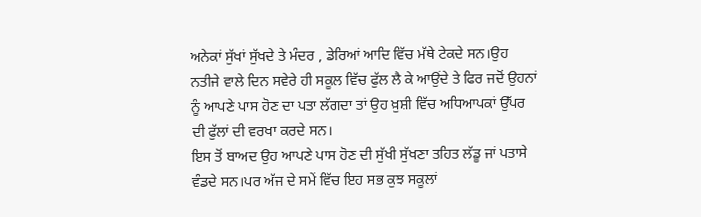ਅਨੇਕਾਂ ਸੁੱਖਾਂ ਸੁੱਖਦੇ ਤੇ ਮੰਦਰ , ਡੇਰਿਆਂ ਆਦਿ ਵਿੱਚ ਮੱਥੇ ਟੇਕਦੇ ਸਨ।ਉਹ ਨਤੀਜੇ ਵਾਲੇ ਦਿਨ ਸਵੇਰੇ ਹੀ ਸਕੂਲ ਵਿੱਚ ਫੁੱਲ ਲੈ ਕੇ ਆਉਂਦੇ ਤੇ ਫਿਰ ਜਦੋਂ ਉਹਨਾਂ ਨੂੰ ਆਪਣੇ ਪਾਸ ਹੋਣ ਦਾ ਪਤਾ ਲੱਗਦਾ ਤਾਂ ਉਹ ਖ਼ੁਸ਼ੀ ਵਿੱਚ ਅਧਿਆਪਕਾਂ ਉੱਪਰ ਦੀ ਫੁੱਲਾਂ ਦੀ ਵਰਖਾ ਕਰਦੇ ਸਨ।
ਇਸ ਤੋਂ ਬਾਅਦ ਉਹ ਆਪਣੇ ਪਾਸ ਹੋਣ ਦੀ ਸੁੱਖੀ ਸੁੱਖਣਾ ਤਹਿਤ ਲੱਡੂ ਜਾਂ ਪਤਾਸੇ ਵੰਡਦੇ ਸਨ।ਪਰ ਅੱਜ ਦੇ ਸਮੇਂ ਵਿੱਚ ਇਹ ਸਭ ਕੁਝ ਸਕੂਲਾਂ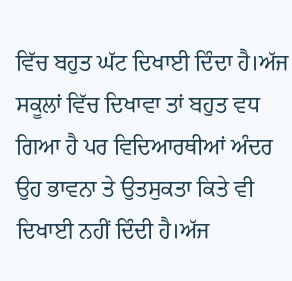ਵਿੱਚ ਬਹੁਤ ਘੱਟ ਦਿਖਾਈ ਦਿੰਦਾ ਹੈ।ਅੱਜ ਸਕੂਲਾਂ ਵਿੱਚ ਦਿਖਾਵਾ ਤਾਂ ਬਹੁਤ ਵਧ ਗਿਆ ਹੈ ਪਰ ਵਿਦਿਆਰਥੀਆਂ ਅੰਦਰ ਉਹ ਭਾਵਨਾ ਤੇ ਉਤਸੁਕਤਾ ਕਿਤੇ ਵੀ ਦਿਖਾਈ ਨਹੀਂ ਦਿੰਦੀ ਹੈ।ਅੱਜ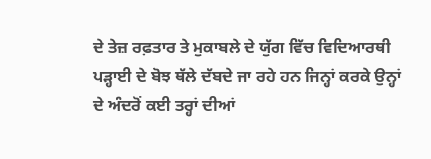ਦੇ ਤੇਜ਼ ਰਫ਼ਤਾਰ ਤੇ ਮੁਕਾਬਲੇ ਦੇ ਯੁੱਗ ਵਿੱਚ ਵਿਦਿਆਰਥੀ ਪੜ੍ਹਾਈ ਦੇ ਬੋਝ ਥੱਲੇ ਦੱਬਦੇ ਜਾ ਰਹੇ ਹਨ ਜਿਨ੍ਹਾਂ ਕਰਕੇ ਉਨ੍ਹਾਂ ਦੇ ਅੰਦਰੋਂ ਕਈ ਤਰ੍ਹਾਂ ਦੀਆਂ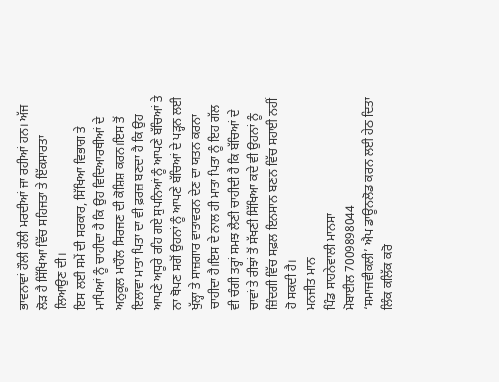ਭਾਵਨਾਵਾਂ ਹੌਲੀ ਹੌਲੀ ਮਰਦੀਆਂ ਜਾ ਰਹੀਆਂ ਹਨ। ਅੱਜ ਲੋੜ ਹੈ ਸਿੱਖਿਆ ਵਿੱਚ ਸਹਿਜਤਾ ਤੇ ਇੱਕਸਾਰਤਾ ਲਿਆਉਣ ਦੀ।
ਇਸ ਲਈ ਸਮੇਂ ਦੀ ਸਰਕਾਰ, ਸਿੱਖਿਆ ਵਿਭਾਗ ਤੇ ਮਾਪਿਆਂ ਨੂੰ ਚਾਹੀਦਾ ਹੈ ਕਿ ਉਹ ਵਿਦਿਆਰਥੀਆਂ ਦੇ ਅਨੁਕੂਲ ਮਾਹੌਲ ਸਿਰਜਣ ਦੀ ਕੋਸ਼ਿਸ਼ ਕਰਨ।ਇਸ ਤੋਂ ਇਲਾਵਾ ਮਾਤਾ ਪਿਤਾ ਦਾ ਵੀ ਫ਼ਰਜ਼ ਬਣਦਾ ਹੈ ਕਿ ਉਹ ਆਪਣੇ ਅਧੂਰੇ ਰਹਿ ਗਏ ਸੁਪਨਿਆਂ ਨੂੰ ਆਪਣੇ ਬੱਚਿਆਂ ਤੇ ਨਾ ਥੋਪਣ ਸਗੋਂ ਉਹਨਾਂ ਨੂੰ ਆਪਣੇ ਬੱਚਿਆਂ ਦੇ ਪੜ੍ਹਨ ਲਈ ਖੁੱਲ੍ਹਾ ਤੇ ਸਾਜ਼ਗਾਰ ਵਾਤਾਵਰਨ ਦੇਣ ਦਾ ਯਤਨ ਕਰਨਾ ਚਾਹੀਦਾ ਹੈ।ਇਸ ਦੇ ਨਾਲ ਹੀ ਮਾਤਾ ਪਿਤਾ ਨੂੰ ਇਹ ਗੱਲ ਵੀ ਚੰਗੀ ਤਰ੍ਹਾਂ ਸਮਝ ਲੈਣੀ ਚਾਹੀਦੀ ਹੈ ਕਿ ਬੱਚਿਆਂ ਦੇ ਚਾਵਾਂ ਤੇ ਰੀਝਾਂ ਤੋਂ ਸੱਖਣੀ ਸਿੱਖਿਆ ਕਦੇ ਵੀ ਉਹਨਾਂ ਨੂੰ ਜ਼ਿੰਦਗੀ ਵਿੱਚ ਸਫ਼ਲ ਇਨਸਾਨ ਬਣਨ ਵਿੱਚ ਸਹਾਈ ਨਹੀਂ ਹੋ ਸਕਦੀ ਹੈ।
ਮਨਜੀਤ ਮਾਨ
ਪਿੰਡ ਸਾਹਨੇਵਾਲੀ ਮਾਨਸਾ
ਮੋਬਾਈਲ 7009898044
‘ਸਮਾਜਵੀਕਲੀ’ ਐਪ ਡਾਊਨਲੋਡ ਕਰਨ ਲਈ ਹੇਠ ਦਿਤਾ ਲਿੰਕ ਕਲਿੱਕ ਕਰੋ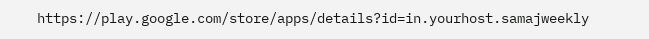https://play.google.com/store/apps/details?id=in.yourhost.samajweekly